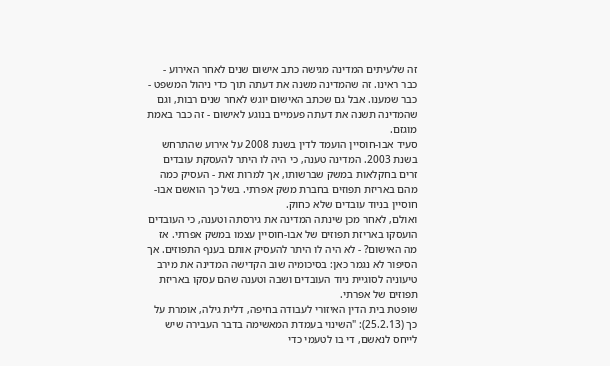זה שלעיתים המדינה מגישה כתב אישום שנים לאחר האירוע - כבר ראינו. זה שהמדינה משנה את דעתה תוך כדי ניהול המשפט - כבר שמענו. אבל גם שכתב האישום יוגש לאחר שנים רבות, וגם שהמדינה תשנה את דעתה פעמיים בנוגע לאישום - זה כבר באמת מוגזם.
סעיד אבו-חוסיין הועמד לדין בשנת 2008 על אירוע שהתרחש בשנת 2003. המדינה טענה, כי היה לו היתר להעסקת עובדים זרים בחקלאות במשק שברשותו, אך למרות זאת - העסיק כמה מהם באריזת תפוזים בחברת משק אפרתי. בשל כך הואשם אבו-חוסיין בניוד עובדים שלא כחוק.
ואולם, לאחר מכן שינתה המדינה את גירסתה וטענה, כי העובדים הועסקו באריזת תפוזים של אבו-חוסיין עצמו במשק אפרתי. אז מה האישום? - לא היה לו היתר להעסיק אותם בענף התפוזים. אך הסיפור לא נגמר כאן: בסיכומיה שוב הקדישה המדינה את מירב טיעוניה לסוגיית ניוד העובדים ושבה וטענה שהם עסקו באריזת תפוזים של אפרתי.
שופטת בית הדין האיזורי לעבודה בחיפה, דלית גילה, אומרת על כך (25.2.13): "השינוי בעמדת המאשימה בדבר העבירה שיש לייחס לנאשם, די בו לטעמי כדי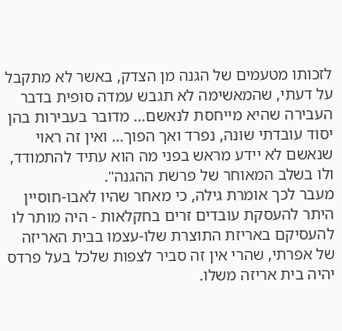לזכותו מטעמים של הגנה מן הצדק, באשר לא מתקבל על דעתי, שהמאשימה לא תגבש עמדה סופית בדבר העבירה שהיא מייחסת לנאשם... מדובר בעבירות בהן יסוד עובדתי שונה, נפרד ואך הפוך... ואין זה ראוי שנאשם לא יידע מראש בפני מה הוא עתיד להתמודד, ולו בשלב המאוחר של פרשת ההגנה".
מעבר לכך אומרת גילה, כי מאחר שהיו לאבו-חוסיין היתר להעסקת עובדים זרים בחקלאות - היה מותר לו להעסיקם באריזת התוצרת שלו-עצמו בבית האריזה של אפרתי, שהרי אין זה סביר לצפות שלכל בעל פרדס יהיה בית אריזה משלו.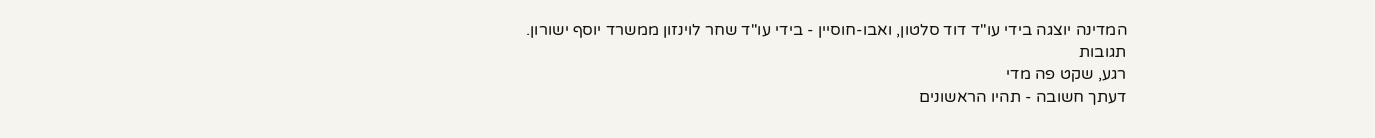המדינה יוצגה בידי עו"ד דוד סלטון, ואבו-חוסיין - בידי עו"ד שחר לוינזון ממשרד יוסף ישורון.
תגובות
רגע, שקט פה מדי
דעתך חשובה - תהיו הראשונים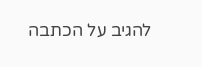להגיב על הכתבה